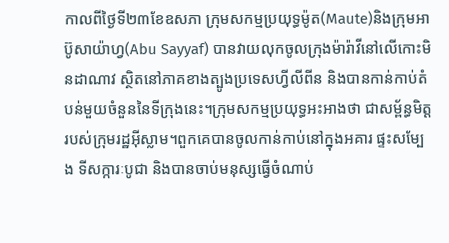កាលពីថ្ងៃទី២៣ខែឧសភា ក្រុមសកម្មប្រយុទ្ធម៉ូត(Maute)និងក្រុមអាប៊ូសាយ៉ាហ្វ(Abu Sayyaf) បានវាយលុកចូលក្រុងម៉ារ៉ាវីនៅលើកោះមិនដាណាវ ស្ថិតនៅភាគខាងត្បូងប្រទេសហ្វីលីពីន និងបានកាន់កាប់តំបន់មួយចំនួននៃទីក្រុងនេះ។ក្រុមសកម្មប្រយុទ្ធអះអាងថា ជាសម្ព័ន្ធមិត្ដរបស់ក្រុមរដ្ឋអ៊ីស្លាម។ពួកគេបានចូលកាន់កាប់នៅក្នុងអគារ ផ្ទះសម្បែង ទីសក្ការៈបូជា និងបានចាប់មនុស្សធ្វើចំណាប់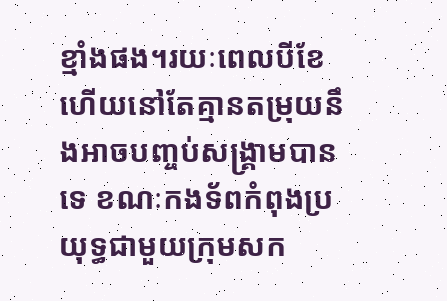ខ្មាំងផង។រយៈពេលបីខែហើយនៅតែគ្មានតម្រុយនឹងអាចបញ្ចប់សង្គ្រាមបានទេ ខណៈកងទ័ពកំពុងប្រយុទ្ធជាមួយក្រុមសក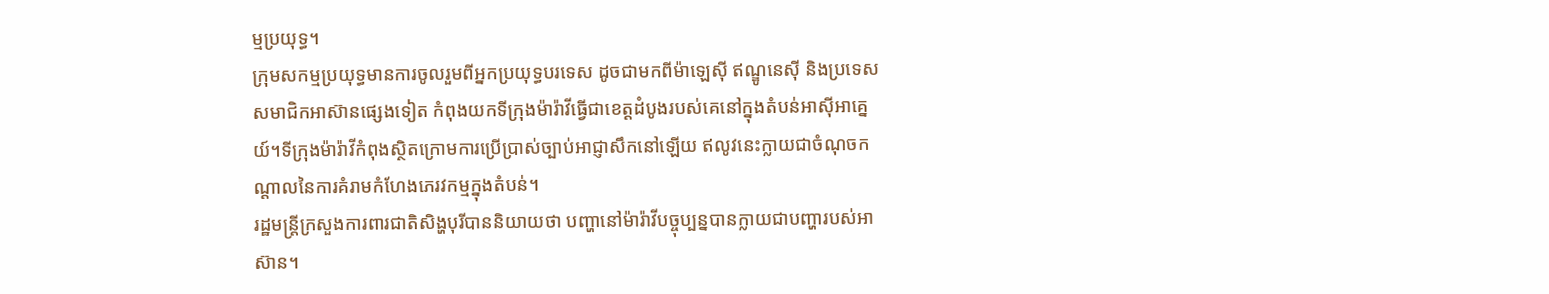ម្មប្រយុទ្ធ។
ក្រុមសកម្មប្រយុទ្ធមានការចូលរួមពីអ្នកប្រយុទ្ធបរទេស ដូចជាមកពីម៉ាឡេស៊ី ឥណ្ឌូនេស៊ី និងប្រទេសសមាជិកអាស៊ានផ្សេងទៀត កំពុងយកទីក្រុងម៉ារ៉ាវីធ្វើជាខេត្ដដំបូងរបស់គេនៅក្នុងតំបន់អាស៊ីអាគ្នេយ៍។ទីក្រុងម៉ារ៉ាវីកំពុងស្ថិតក្រោមការប្រើប្រាស់ច្បាប់អាជ្ញាសឹកនៅឡើយ ឥលូវនេះក្លាយជាចំណុចកណ្ដាលនៃការគំរាមកំហែងភេរវកម្មក្នុងតំបន់។
រដ្ឋមន្ដ្រីក្រសួងការពារជាតិសិង្ហបុរីបាននិយាយថា បញ្ហានៅម៉ារ៉ាវីបច្ចុប្បន្នបានក្លាយជាបញ្ហារបស់អាស៊ាន។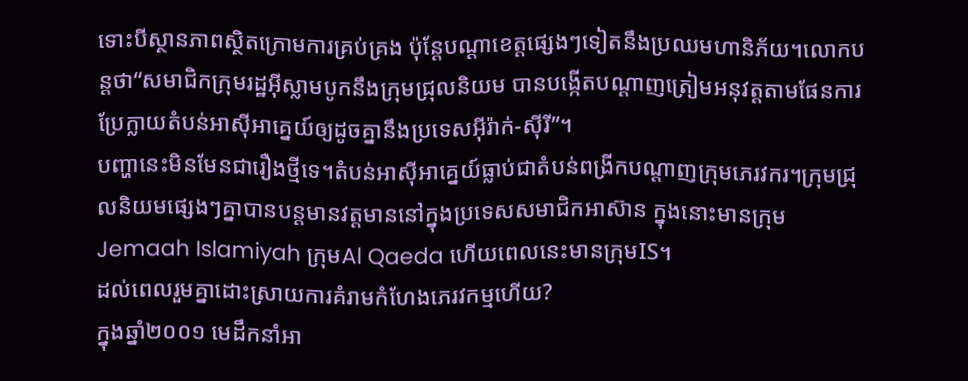ទោះបីស្ថានភាពស្ថិតក្រោមការគ្រប់គ្រង ប៉ុន្ដែបណ្ដាខេត្ដផ្សេងៗទៀតនឹងប្រឈមហានិភ័យ។លោកបន្ដថា“សមាជិកក្រុមរដ្ឋអ៊ីស្លាមបូកនឹងក្រុមជ្រុលនិយម បានបង្កើតបណ្ដាញត្រៀមអនុវត្ដតាមផែនការ ប្រែក្លាយតំបន់អាស៊ីអាគ្នេយ៍ឲ្យដូចគ្នានឹងប្រទេសអ៊ីរ៉ាក់-ស៊ីរី”។
បញ្ហានេះមិនមែនជារឿងថ្មីទេ។តំបន់អាស៊ីអាគ្នេយ៍ធ្លាប់ជាតំបន់ពង្រីកបណ្ដាញក្រុមភេរវករ។ក្រុមជ្រុលនិយមផ្សេងៗគ្នាបានបន្ដមានវត្ដមាននៅក្នុងប្រទេសសមាជិកអាស៊ាន ក្នុងនោះមានក្រុមJemaah Islamiyah ក្រុមAl Qaeda ហើយពេលនេះមានក្រុមIS។
ដល់ពេលរួមគ្នាដោះស្រាយការគំរាមកំហែងភេរវកម្មហើយ?
ក្នុងឆ្នាំ២០០១ មេដឹកនាំអា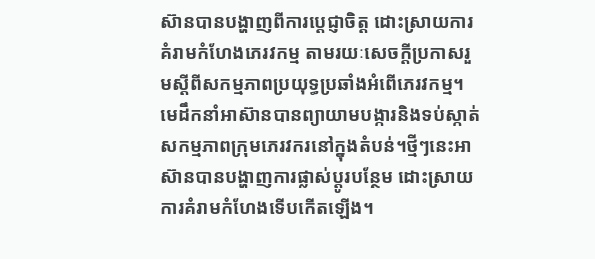ស៊ានបានបង្ហាញពីការប្ដេជ្ញាចិត្ដ ដោះស្រាយការគំរាមកំហែងភេរវកម្ម តាមរយៈសេចក្ដីប្រកាសរួមស្ដីពីសកម្មភាពប្រយុទ្ធប្រឆាំងអំពើភេរវកម្ម។មេដឹកនាំអាស៊ានបានព្យាយាមបង្ការនិងទប់ស្កាត់សកម្មភាពក្រុមភេរវករនៅក្នុងតំបន់។ថ្មីៗនេះអាស៊ានបានបង្ហាញការផ្លាស់ប្ដូរបន្ថែម ដោះស្រាយការគំរាមកំហែងទើបកើតឡើង។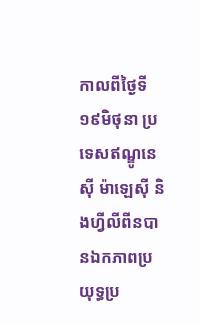កាលពីថ្ងៃទី១៩មិថុនា ប្រទេសឥណ្ឌូនេស៊ី ម៉ាឡេស៊ី និងហ្វីលីពីនបានឯកភាពប្រយុទ្ធប្រ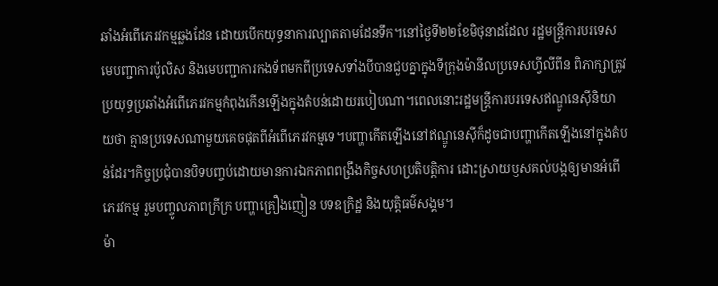ឆាំងអំពើភេរវកម្មឆ្លងដែន ដោយបើកយុទ្ធនាការល្បាតតាមដែនទឹក។នៅថ្ងៃទី២២ខែមិថុនាដដែល រដ្ឋមន្ដ្រីការបរទេស មេបញ្ជាការប៉ូលិស និងមេបញ្ជាការកងទ័ពមកពីប្រទេសទាំងបីបានជួបគ្នាក្នុងទីក្រុងម៉ានីលប្រទេសហ្វីលីពីន ពិភាក្សាត្រូវប្រយុទ្ធប្រឆាំងអំពើភេរវកម្មកំពុងកើនឡើងក្នុងតំបន់ដោយរបៀបណា។ពេលនោះរដ្ឋមន្ដ្រីការបរទេសឥណ្ឌូនេស៊ីនិយាយថា គ្មានប្រទេសណាមួយគេចផុតពីអំពើភេរវកម្មទេ។បញ្ហាកើតឡើងនៅឥណ្ឌូនេស៊ីក៏ដូចជាបញ្ហាកើតឡើងនៅក្នុងតំបន់ដែរ។កិច្ចប្រជុំបានបិទបញ្ចប់ដោយមានការឯកភាពពង្រឹងកិច្ចសហប្រតិបត្ដិការ ដោះស្រាយឫសគល់បង្កឲ្យមានអំពើភេរវកម្ម រួមបញ្ចូលភាពក្រីក្រ បញ្ហាគ្រឿងញៀន បទឧក្រិដ្ឋ និងយុត្ដិធម៌សង្គម។
ម៉ា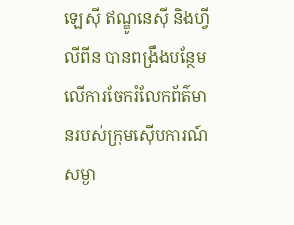ឡេស៊ី ឥណ្ឌូនេស៊ី និងហ្វីលីពីន បានពង្រឹងបន្ថែមលើការចែករំលែកព័ត៌មានរបស់ក្រុមស៊ើបការណ៍សម្ងា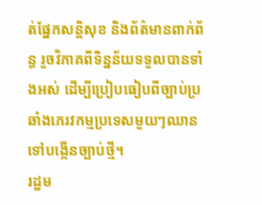ត់ផ្នែកសន្ដិសុខ និងព័ត៌មានពាក់ព័ន្ធ រួចវិភាគពីទិន្នន័យទទួលបានទាំងអស់ ដើម្បីប្រៀបធៀបពីច្បាប់ប្រឆាំងភេរវកម្មប្រទេសមួយៗឈានទៅបង្កើនច្បាប់ថ្មី។
រដ្ឋម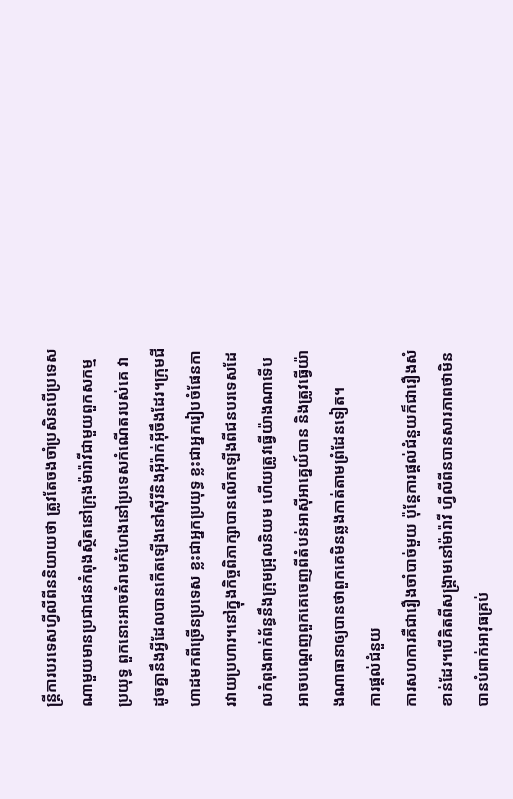ន្ដ្រីការបរទេសហ្វីលីពីននិយាយថា ត្រូវតែចងចាំប្រសិនបើប្រទេសណាមួយមានប្រជាជនកំពុងស្ថិតនៅក្រុងម៉ារ៉ាវីជាមួយពួកសកម្មប្រយុទ្ធ ពួកនោះអាចគំរាមកំហែងនៅប្រទេសកំណើតរបស់គេ វាដូចគ្នានឹងអ្វីដែលបានកើតឡើងនៅស៊ីរីនិងអ៊ីរ៉ាក់អ៊ីចឹងដែរ។ក្រុមជីហាដមកពីច្រើនប្រទេស ខ្លះជាអ្នកប្រយុទ្ធ ខ្លះជាអ្នករៀបចំផែនការវាយប្រហារ។នៅក្នុងកិច្ចពិភាក្សាបានលើកឡើងពីជនបរទេសដែលកំពុងពាក់ព័ន្ធនឹងក្រុមជ្រុលនិយម ហើយត្រូវធ្វើយ៉ាងណាទើបអាចបណ្ដេញពួកគេចេញពីតំបន់អាស៊ីអាគ្នេយ៍បាន និងត្រូវធ្វើយ៉ាងណាធានាឲ្យបានថាពួកគេមិនឆ្លងកាត់តាមព្រំដែនទៀត។
ការផ្ដល់ជំនួយ
ការសហការគឺជារឿងចាំបាច់មួយ ប៉ុន្ដែការផ្ដល់ជំនួយក៏ជារឿងសំខាន់ដែរ។បើគិតពីសង្គ្រាមនៅម៉ារ៉ាវី ហ្វីលីពីនបានសារភាពថាមិនបានបំពាក់អាវុធគ្រប់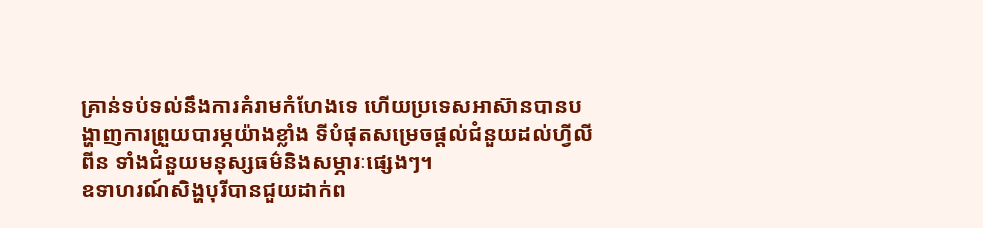គ្រាន់ទប់ទល់នឹងការគំរាមកំហែងទេ ហើយប្រទេសអាស៊ានបានបង្ហាញការព្រួយបារម្ភយ៉ាងខ្លាំង ទីបំផុតសម្រេចផ្ដល់ជំនួយដល់ហ្វីលីពីន ទាំងជំនួយមនុស្សធម៌និងសម្ភារៈផ្សេងៗ។
ឧទាហរណ៍សិង្ហបុរីបានជួយដាក់ព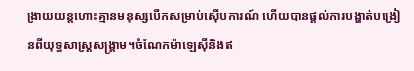ង្រាយយន្ដហោះគ្មានមនុស្សបើកសម្រាប់ស៊ើបការណ៍ ហើយបានផ្ដល់ការបង្ហាត់បង្រៀនពីយុទ្ធសាស្ដ្រសង្គ្រាម។ចំណែកម៉ាឡេស៊ីនិងឥ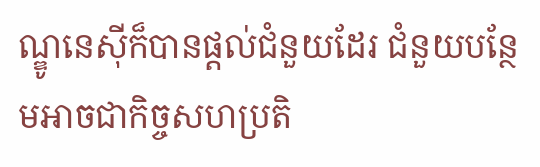ណ្ឌូនេស៊ីក៏បានផ្ដល់ជំនួយដែរ ជំនួយបន្ថែមអាចជាកិច្ចសហប្រតិ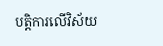បត្ដិការលើវិស័យ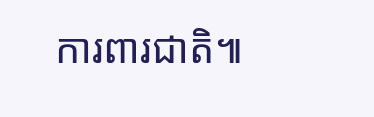ការពារជាតិ៕